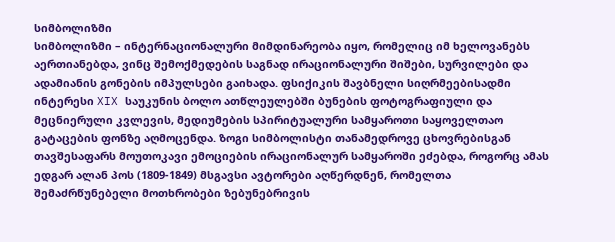სიმბოლიზმი
სიმბოლიზმი – ინტერნაციონალური მიმდინარეობა იყო, რომელიც იმ ხელოვანებს აერთიანებდა, ვინც შემოქმედების საგნად ირაციონალური შიშები, სურვილები და ადამიანის გონების იმპულსები გაიხადა. ფსიქიკის შავბნელი სიღრმეებისადმი ინტერესი XIX საუკუნის ბოლო ათწლეულებში ბუნების ფოტოგრაფიული და მეცნიერული კვლევის, მედიუმების სპირიტუალური სამყაროთი საყოველთაო გატაცების ფონზე აღმოცენდა. ზოგი სიმბოლისტი თანამედროვე ცხოვრებისგან თავშესაფარს მოუთოკავი ემოციების ირაციონალურ სამყაროში ეძებდა, როგორც ამას ედგარ ალან პოს (1809-1849) მსგავსი ავტორები აღწერდნენ, რომელთა შემაძრწუნებელი მოთხრობები ზებუნებრივის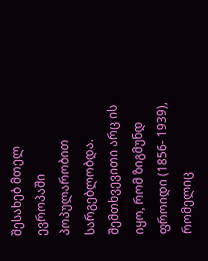შესახებ მთელ ევროპაში პოპულარობით სარგებლობდა. შემთხვევითი არც ის იყო, რომ ზიგმუნდ ფროიდი (1856- 1939), რომელიც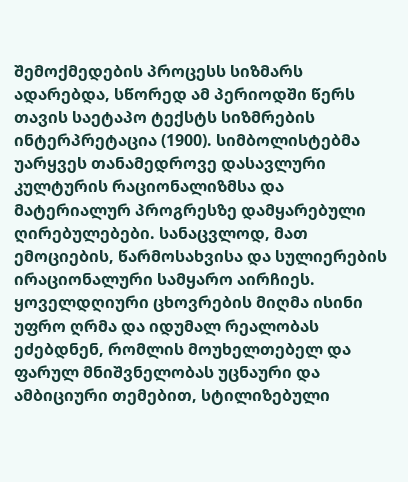შემოქმედების პროცესს სიზმარს ადარებდა, სწორედ ამ პერიოდში წერს თავის საეტაპო ტექსტს სიზმრების ინტერპრეტაცია (1900). სიმბოლისტებმა უარყვეს თანამედროვე დასავლური კულტურის რაციონალიზმსა და მატერიალურ პროგრესზე დამყარებული ღირებულებები. სანაცვლოდ, მათ ემოციების, წარმოსახვისა და სულიერების ირაციონალური სამყარო აირჩიეს. ყოველდღიური ცხოვრების მიღმა ისინი უფრო ღრმა და იდუმალ რეალობას ეძებდნენ, რომლის მოუხელთებელ და ფარულ მნიშვნელობას უცნაური და ამბიციური თემებით, სტილიზებული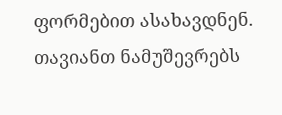ფორმებით ასახავდნენ. თავიანთ ნამუშევრებს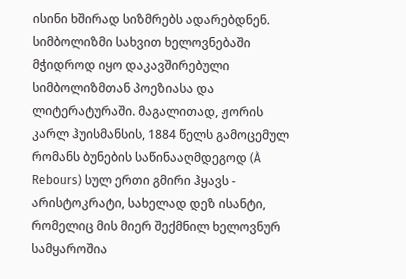ისინი ხშირად სიზმრებს ადარებდნენ. სიმბოლიზმი სახვით ხელოვნებაში მჭიდროდ იყო დაკავშირებული სიმბოლიზმთან პოეზიასა და ლიტერატურაში. მაგალითად, ჟორის კარლ ჰუისმანსის, 1884 წელს გამოცემულ რომანს ბუნების საწინააღმდეგოდ (À Rebours) სულ ერთი გმირი ჰყავს - არისტოკრატი, სახელად დეზ ისანტი, რომელიც მის მიერ შექმნილ ხელოვნურ სამყაროშია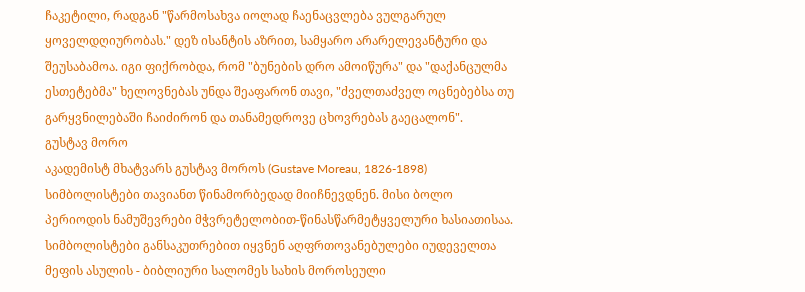ჩაკეტილი, რადგან "წარმოსახვა იოლად ჩაენაცვლება ვულგარულ ყოველდღიურობას." დეზ ისანტის აზრით, სამყარო არარელევანტური და შეუსაბამოა. იგი ფიქრობდა, რომ "ბუნების დრო ამოიწურა" და "დაქანცულმა ესთეტებმა" ხელოვნებას უნდა შეაფარონ თავი, "ძველთაძველ ოცნებებსა თუ გარყვნილებაში ჩაიძირონ და თანამედროვე ცხოვრებას გაეცალონ".
გუსტავ მორო
აკადემისტ მხატვარს გუსტავ მოროს (Gustave Moreau, 1826-1898) სიმბოლისტები თავიანთ წინამორბედად მიიჩნევდნენ. მისი ბოლო პერიოდის ნამუშევრები მჭვრეტელობით-წინასწარმეტყველური ხასიათისაა. სიმბოლისტები განსაკუთრებით იყვნენ აღფრთოვანებულები იუდეველთა მეფის ასულის - ბიბლიური სალომეს სახის მოროსეული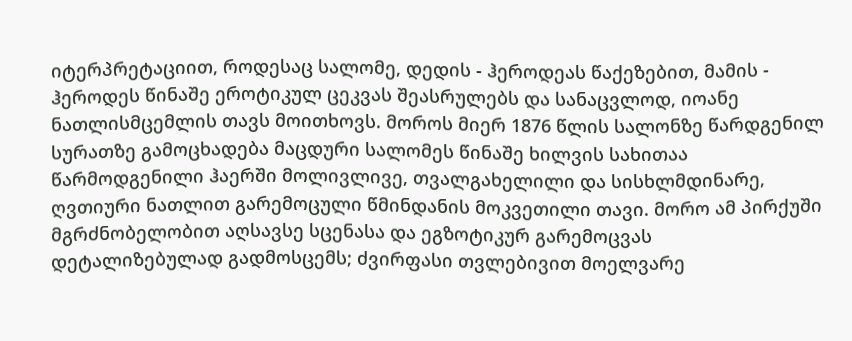იტერპრეტაციით, როდესაც სალომე, დედის - ჰეროდეას წაქეზებით, მამის - ჰეროდეს წინაშე ეროტიკულ ცეკვას შეასრულებს და სანაცვლოდ, იოანე ნათლისმცემლის თავს მოითხოვს. მოროს მიერ 1876 წლის სალონზე წარდგენილ სურათზე გამოცხადება მაცდური სალომეს წინაშე ხილვის სახითაა წარმოდგენილი ჰაერში მოლივლივე, თვალგახელილი და სისხლმდინარე, ღვთიური ნათლით გარემოცული წმინდანის მოკვეთილი თავი. მორო ამ პირქუში მგრძნობელობით აღსავსე სცენასა და ეგზოტიკურ გარემოცვას დეტალიზებულად გადმოსცემს; ძვირფასი თვლებივით მოელვარე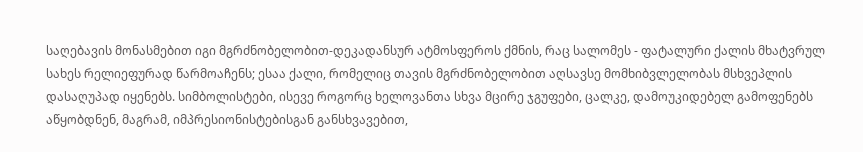საღებავის მონასმებით იგი მგრძნობელობით-დეკადანსურ ატმოსფეროს ქმნის, რაც სალომეს - ფატალური ქალის მხატვრულ სახეს რელიეფურად წარმოაჩენს; ესაა ქალი, რომელიც თავის მგრძნობელობით აღსავსე მომხიბვლელობას მსხვეპლის დასაღუპად იყენებს. სიმბოლისტები, ისევე როგორც ხელოვანთა სხვა მცირე ჯგუფები, ცალკე, დამოუკიდებელ გამოფენებს აწყობდნენ, მაგრამ, იმპრესიონისტებისგან განსხვავებით,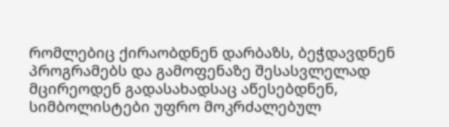რომლებიც ქირაობდნენ დარბაზს, ბეჭდავდნენ პროგრამებს და გამოფენაზე შესასვლელად მცირეოდენ გადასახადსაც აწესებდნენ, სიმბოლისტები უფრო მოკრძალებულ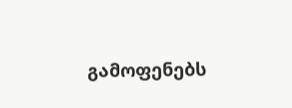გამოფენებს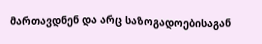მართავდნენ და არც საზოგადოებისაგან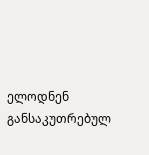ელოდნენ განსაკუთრებულ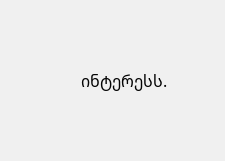ინტერესს.